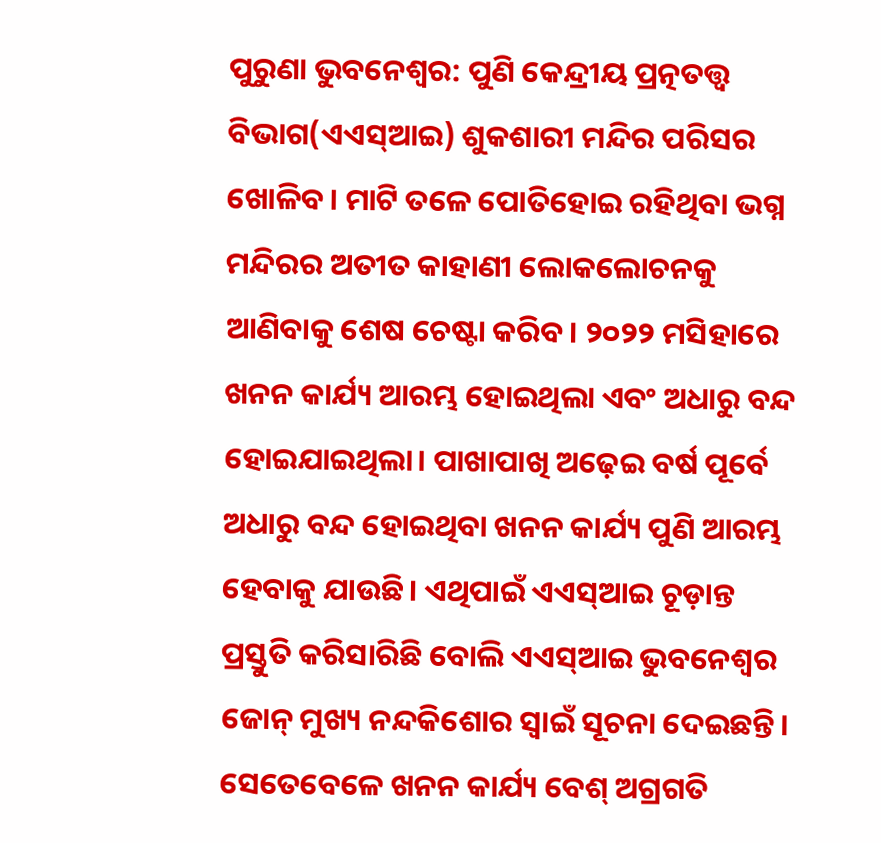ପୁରୁଣା ଭୁବନେଶ୍ୱର: ପୁଣି କେନ୍ଦ୍ରୀୟ ପ୍ରତ୍ନତତ୍ତ୍ୱ ବିଭାଗ(ଏଏସ୍ଆଇ) ଶୁକଶାରୀ ମନ୍ଦିର ପରିସର ଖୋଳିବ। ମାଟି ତଳେ ପୋତିହୋଇ ରହିଥିବା ଭଗ୍ନ ମନ୍ଦିରର ଅତୀତ କାହାଣୀ ଲୋକଲୋଚନକୁ ଆଣିବାକୁ ଶେଷ ଚେଷ୍ଟା କରିବ। ୨୦୨୨ ମସିହାରେ ଖନନ କାର୍ଯ୍ୟ ଆରମ୍ଭ ହୋଇଥିଲା ଏବଂ ଅଧାରୁ ବନ୍ଦ ହୋଇଯାଇଥିଲା। ପାଖାପାଖି ଅଢ଼େଇ ବର୍ଷ ପୂର୍ବେ ଅଧାରୁ ବନ୍ଦ ହୋଇଥିବା ଖନନ କାର୍ଯ୍ୟ ପୁଣି ଆରମ୍ଭ ହେବାକୁ ଯାଉଛି। ଏଥିପାଇଁ ଏଏସ୍ଆଇ ଚୂଡ଼ାନ୍ତ ପ୍ରସ୍ତୁତି କରିସାରିଛି ବୋଲି ଏଏସ୍ଆଇ ଭୁବନେଶ୍ବର ଜୋନ୍ ମୁଖ୍ୟ ନନ୍ଦକିଶୋର ସ୍ବାଇଁ ସୂଚନା ଦେଇଛନ୍ତି। ସେତେବେଳେ ଖନନ କାର୍ଯ୍ୟ ବେଶ୍ ଅଗ୍ରଗତି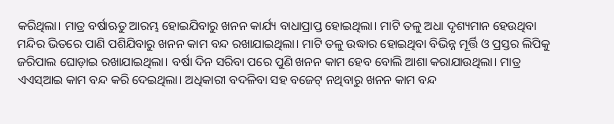କରିଥିଲା। ମାତ୍ର ବର୍ଷାଋତୁ ଆରମ୍ଭ ହୋଇଯିବାରୁ ଖନନ କାର୍ଯ୍ୟ ବାଧାପ୍ରାପ୍ତ ହୋଇଥିଲା। ମାଟି ତଳୁ ଅଧା ଦୃଶ୍ୟମାନ ହେଉଥିବା ମନ୍ଦିର ଭିତରେ ପାଣି ପଶିଯିବାରୁ ଖନନ କାମ ବନ୍ଦ ରଖାଯାଇଥିଲା। ମାଟି ତଳୁ ଉଦ୍ଧାର ହୋଇଥିବା ବିଭିନ୍ନ ମୂର୍ତ୍ତି ଓ ପ୍ରସ୍ତର ଲିପିକୁ ଜରିପାଲ ଘୋଡ଼ାଇ ରଖାଯାଇଥିଲା। ବର୍ଷା ଦିନ ସରିବା ପରେ ପୁଣି ଖନନ କାମ ହେବ ବୋଲି ଆଶା କରାଯାଉଥିଲା। ମାତ୍ର ଏଏସ୍ଆଇ କାମ ବନ୍ଦ କରି ଦେଇଥିଲା। ଅଧିକାରୀ ବଦଳିବା ସହ ବଜେଟ୍ ନଥିବାରୁ ଖନନ କାମ ବନ୍ଦ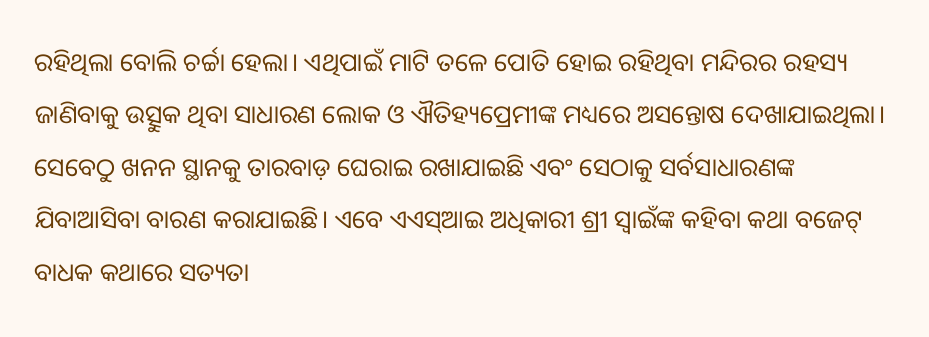ରହିଥିଲା ବୋଲି ଚର୍ଚ୍ଚା ହେଲା। ଏଥିପାଇଁ ମାଟି ତଳେ ପୋତି ହୋଇ ରହିଥିବା ମନ୍ଦିରର ରହସ୍ୟ ଜାଣିବାକୁ ଉତ୍ସୁକ ଥିବା ସାଧାରଣ ଲୋକ ଓ ଐତିହ୍ୟପ୍ରେମୀଙ୍କ ମଧ୍ୟରେ ଅସନ୍ତୋଷ ଦେଖାଯାଇଥିଲା। ସେବେଠୁ ଖନନ ସ୍ଥାନକୁ ତାରବାଡ଼ ଘେରାଇ ରଖାଯାଇଛି ଏବଂ ସେଠାକୁ ସର୍ବସାଧାରଣଙ୍କ ଯିବାଆସିବା ବାରଣ କରାଯାଇଛି। ଏବେ ଏଏସ୍ଆଇ ଅଧିକାରୀ ଶ୍ରୀ ସ୍ବାଇଁଙ୍କ କହିବା କଥା ବଜେଟ୍ ବାଧକ କଥାରେ ସତ୍ୟତା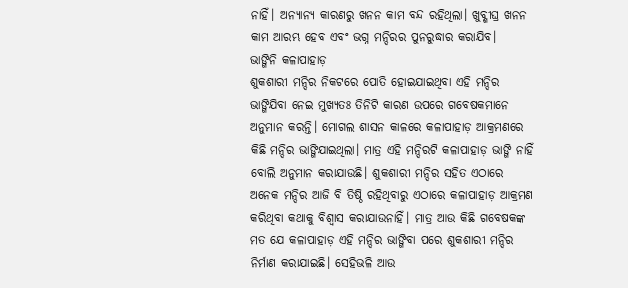ନାହିଁ। ଅନ୍ୟାନ୍ୟ କାରଣରୁ ଖନନ କାମ ବନ୍ଦ ରହିଥିଲା। ଖୁବ୍ଶୀଘ୍ର ଖନନ କାମ ଆରମ୍ଭ ହେବ ଏବଂ ଭଗ୍ନ ମନ୍ଦିରର ପୁନରୁଦ୍ଧାର କରାଯିବ।
ଭାଙ୍ଗିନି କଳାପାହାଡ଼
ଶୁକଶାରୀ ମନ୍ଦିର ନିକଟରେ ପୋତି ହୋଇଯାଇଥିବା ଏହି ମନ୍ଦିର ଭାଙ୍ଗିଯିବା ନେଇ ମୁଖ୍ୟତଃ ତିନିଟି କାରଣ ଉପରେ ଗବେଷକମାନେ ଅନୁମାନ କରନ୍ତି। ମୋଗଲ ଶାସନ କାଳରେ କଳାପାହାଡ଼ ଆକ୍ରମଣରେ କିଛି ମନ୍ଦିର ଭାଙ୍ଗିଯାଇଥିଲା। ମାତ୍ର ଏହି ମନ୍ଦିରଟି କଳାପାହାଡ଼ ଭାଙ୍ଗି ନାହିଁ ବୋଲି ଅନୁମାନ କରାଯାଉଛି। ଶୁକଶାରୀ ମନ୍ଦିର ସହିତ ଏଠାରେ ଅନେକ ମନ୍ଦିର ଆଜି ବି ତିଷ୍ଠି ରହିଥିବାରୁ ଏଠାରେ କଳାପାହାଡ଼ ଆକ୍ରମଣ କରିଥିବା କଥାକୁ ବିଶ୍ବାସ କରାଯାଉନାହିଁ। ମାତ୍ର ଆଉ କିଛି ଗବେଷକଙ୍କ ମତ ଯେ କଳାପାହାଡ଼ ଏହି ମନ୍ଦିର ଭାଙ୍ଗିବା ପରେ ଶୁକଶାରୀ ମନ୍ଦିର ନିର୍ମାଣ କରାଯାଇଛି। ସେହିଭଳି ଆଉ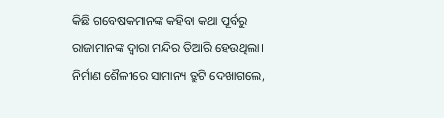କିଛି ଗବେଷକମାନଙ୍କ କହିବା କଥା ପୂର୍ବରୁ ରାଜାମାନଙ୍କ ଦ୍ବାରା ମନ୍ଦିର ତିଆରି ହେଉଥିଲା। ନିର୍ମାଣ ଶୈଳୀରେ ସାମାନ୍ୟ ତ୍ରୁଟି ଦେଖାଗଲେ,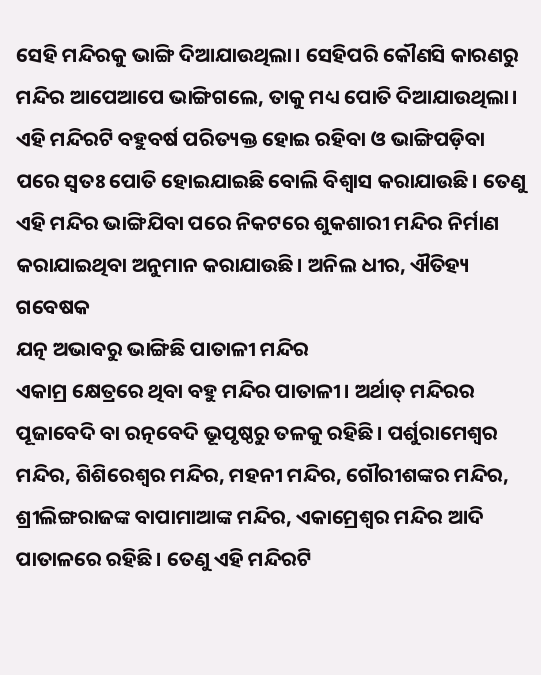ସେହି ମନ୍ଦିରକୁ ଭାଙ୍ଗି ଦିଆଯାଉଥିଲା। ସେହିପରି କୌଣସି କାରଣରୁ ମନ୍ଦିର ଆପେଆପେ ଭାଙ୍ଗିଗଲେ, ତାକୁ ମଧ୍ୟ ପୋତି ଦିଆଯାଉଥିଲା। ଏହି ମନ୍ଦିରଟି ବହୁବର୍ଷ ପରିତ୍ୟକ୍ତ ହୋଇ ରହିବା ଓ ଭାଙ୍ଗିପଡ଼ିବା ପରେ ସ୍ବତଃ ପୋତି ହୋଇଯାଇଛି ବୋଲି ବିଶ୍ବାସ କରାଯାଉଛି। ତେଣୁ ଏହି ମନ୍ଦିର ଭାଙ୍ଗିଯିବା ପରେ ନିକଟରେ ଶୁକଶାରୀ ମନ୍ଦିର ନିର୍ମାଣ କରାଯାଇଥିବା ଅନୁମାନ କରାଯାଉଛି। ଅନିଲ ଧୀର, ଐତିହ୍ୟ ଗବେଷକ
ଯତ୍ନ ଅଭାବରୁ ଭାଙ୍ଗିଛି ପାତାଳୀ ମନ୍ଦିର
ଏକାମ୍ର କ୍ଷେତ୍ରରେ ଥିବା ବହୁ ମନ୍ଦିର ପାତାଳୀ। ଅର୍ଥାତ୍ ମନ୍ଦିରର ପୂଜାବେଦି ବା ରତ୍ନବେଦି ଭୂପୃଷ୍ଠରୁ ତଳକୁ ରହିଛି। ପର୍ଶୁରାମେଶ୍ବର ମନ୍ଦିର, ଶିଶିରେଶ୍ବର ମନ୍ଦିର, ମହନୀ ମନ୍ଦିର, ଗୌରୀଶଙ୍କର ମନ୍ଦିର, ଶ୍ରୀଲିଙ୍ଗରାଜଙ୍କ ବାପାମାଆଙ୍କ ମନ୍ଦିର, ଏକାମ୍ରେଶ୍ବର ମନ୍ଦିର ଆଦି ପାତାଳରେ ରହିଛି। ତେଣୁ ଏହି ମନ୍ଦିରଟି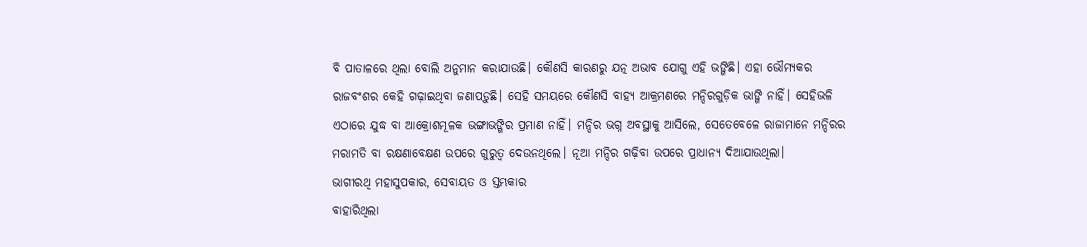ବି ପାତାଳରେ ଥିଲା ବୋଲି ଅନୁମାନ କରାଯାଉଛି। କୌଣସି କାରଣରୁ ଯତ୍ନ ଅଭାବ ଯୋଗୁ ଏହି ଭଙ୍ଗିଛି। ଏହା ଭୌମ୍ୟକର ରାଜବଂଶର କେହି ଗଢ଼ାଇଥିବା ଜଣାପଡ଼ୁଛି। ସେହି ସମୟରେ କୌଣସି ବାହ୍ୟ ଆକ୍ରମଣରେ ମନ୍ଦିରଗୁଡ଼ିକ ଭାଙ୍ଗି ନାହିଁ। ସେହିଭଳି ଏଠାରେ ଯୁଦ୍ଧ ବା ଆକ୍ରୋଶମୂଳକ ଭଙ୍ଗାଭଙ୍ଗିର ପ୍ରମାଣ ନାହିଁ। ମନ୍ଦିର ଭଗ୍ନ ଅବସ୍ଥାକୁ ଆସିଲେ, ସେତେବେଳେ ରାଜାମାନେ ମନ୍ଦିରର ମରାମତି ବା ରକ୍ଷଣାବେକ୍ଷଣ ଉପରେ ଗୁରୁତ୍ବ ଦେଉନଥିଲେ। ନୂଆ ମନ୍ଦିର ଗଢ଼ିବା ଉପରେ ପ୍ରାଧାନ୍ୟ ଦିଆଯାଉଥିଲା।
ଭାଗୀରଥି ମହାସୁପକାର, ସେବାୟତ ଓ ସ୍ତମ୍ଭକାର
ବାହାରିଥିଲା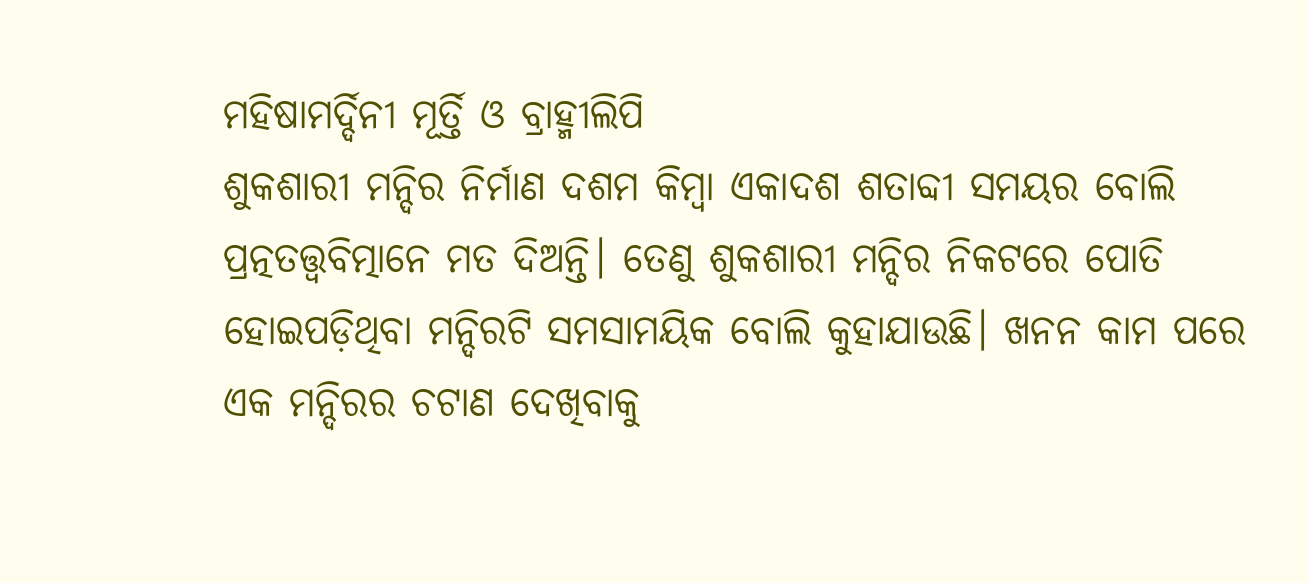ମହିଷାମର୍ଦ୍ଦିନୀ ମୂର୍ତ୍ତି ଓ ବ୍ରାହ୍ମୀଲିପି
ଶୁକଶାରୀ ମନ୍ଦିର ନିର୍ମାଣ ଦଶମ କିମ୍ବା ଏକାଦଶ ଶତାବ୍ଦୀ ସମୟର ବୋଲି ପ୍ରତ୍ନତତ୍ତ୍ବବିତ୍ମାନେ ମତ ଦିଅନ୍ତି। ତେଣୁ ଶୁକଶାରୀ ମନ୍ଦିର ନିକଟରେ ପୋତି ହୋଇପଡ଼ିଥିବା ମନ୍ଦିରଟି ସମସାମୟିକ ବୋଲି କୁହାଯାଉଛି। ଖନନ କାମ ପରେ ଏକ ମନ୍ଦିରର ଚଟାଣ ଦେଖିବାକୁ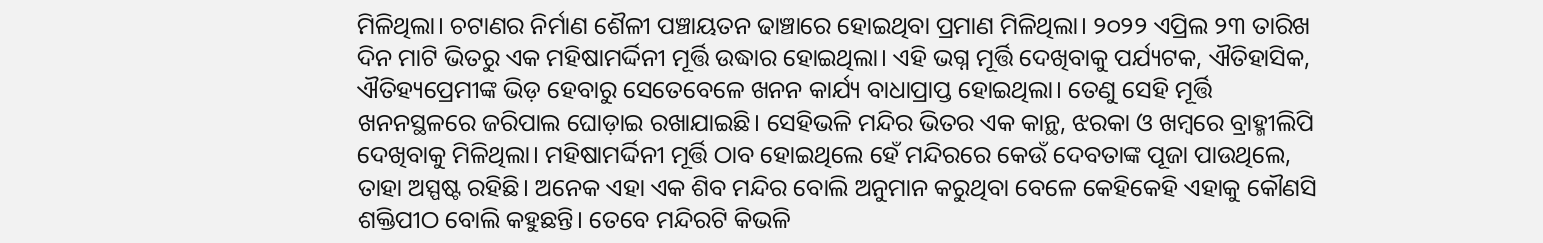ମିଳିଥିଲା। ଚଟାଣର ନିର୍ମାଣ ଶୈଳୀ ପଞ୍ଚାୟତନ ଢାଞ୍ଚାରେ ହୋଇଥିବା ପ୍ରମାଣ ମିଳିଥିଲା। ୨୦୨୨ ଏପ୍ରିଲ ୨୩ ତାରିଖ ଦିନ ମାଟି ଭିତରୁ ଏକ ମହିଷାମର୍ଦ୍ଦିନୀ ମୂର୍ତ୍ତି ଉଦ୍ଧାର ହୋଇଥିଲା। ଏହି ଭଗ୍ନ ମୂର୍ତ୍ତି ଦେଖିବାକୁ ପର୍ଯ୍ୟଟକ, ଐତିହାସିକ, ଐତିହ୍ୟପ୍ରେମୀଙ୍କ ଭିଡ଼ ହେବାରୁ ସେତେବେଳେ ଖନନ କାର୍ଯ୍ୟ ବାଧାପ୍ରାପ୍ତ ହୋଇଥିଲା। ତେଣୁ ସେହି ମୂର୍ତ୍ତି ଖନନସ୍ଥଳରେ ଜରିପାଲ ଘୋଡ଼ାଇ ରଖାଯାଇଛି। ସେହିଭଳି ମନ୍ଦିର ଭିତର ଏକ କାନ୍ଥ, ଝରକା ଓ ଖମ୍ବରେ ବ୍ରାହ୍ମୀଲିପି ଦେଖିବାକୁ ମିଳିଥିଲା। ମହିଷାମର୍ଦ୍ଦିନୀ ମୂର୍ତ୍ତି ଠାବ ହୋଇଥିଲେ ହେଁ ମନ୍ଦିରରେ କେଉଁ ଦେବତାଙ୍କ ପୂଜା ପାଉଥିଲେ, ତାହା ଅସ୍ପଷ୍ଟ ରହିଛି। ଅନେକ ଏହା ଏକ ଶିବ ମନ୍ଦିର ବୋଲି ଅନୁମାନ କରୁଥିବା ବେଳେ କେହିକେହି ଏହାକୁ କୌଣସି ଶକ୍ତିପୀଠ ବୋଲି କହୁଛନ୍ତି। ତେବେ ମନ୍ଦିରଟି କିଭଳି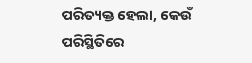ପରିତ୍ୟକ୍ତ ହେଲା, କେଉଁ ପରିସ୍ଥିତିରେ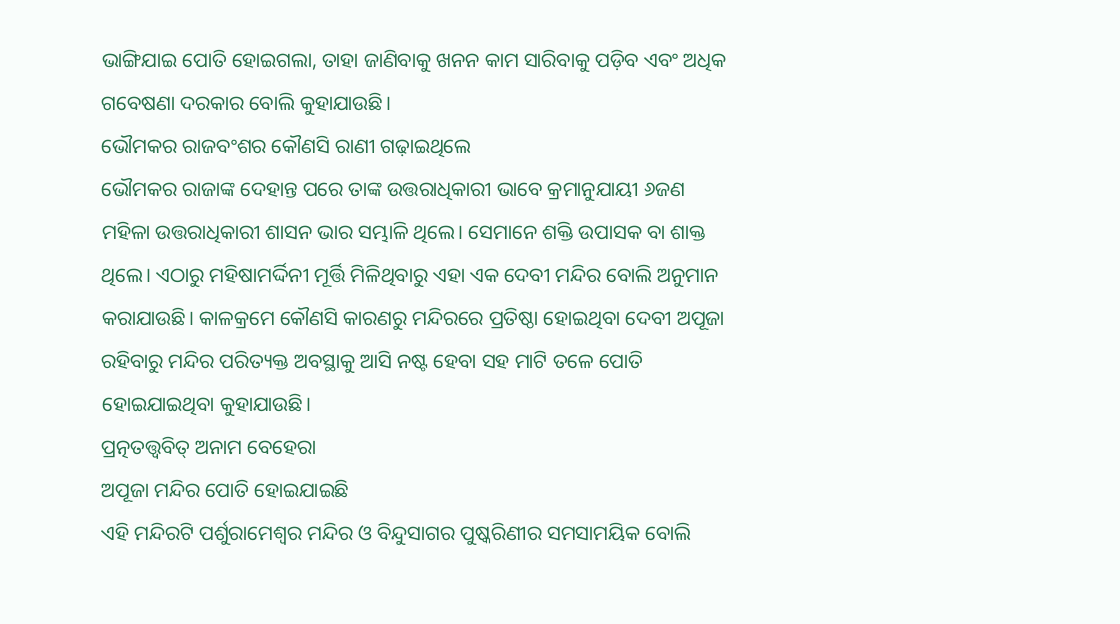ଭାଙ୍ଗିଯାଇ ପୋତି ହୋଇଗଲା, ତାହା ଜାଣିବାକୁ ଖନନ କାମ ସାରିବାକୁ ପଡ଼ିବ ଏବଂ ଅଧିକ ଗବେଷଣା ଦରକାର ବୋଲି କୁହାଯାଉଛି।
ଭୌମକର ରାଜବଂଶର କୌଣସି ରାଣୀ ଗଢ଼ାଇଥିଲେ
ଭୌମକର ରାଜାଙ୍କ ଦେହାନ୍ତ ପରେ ତାଙ୍କ ଉତ୍ତରାଧିକାରୀ ଭାବେ କ୍ରମାନୁଯାୟୀ ୬ଜଣ ମହିଳା ଉତ୍ତରାଧିକାରୀ ଶାସନ ଭାର ସମ୍ଭାଳି ଥିଲେ। ସେମାନେ ଶକ୍ତି ଉପାସକ ବା ଶାକ୍ତ ଥିଲେ। ଏଠାରୁ ମହିଷାମର୍ଦ୍ଦିନୀ ମୂର୍ତ୍ତି ମିଳିଥିବାରୁ ଏହା ଏକ ଦେବୀ ମନ୍ଦିର ବୋଲି ଅନୁମାନ କରାଯାଉଛି। କାଳକ୍ରମେ କୌଣସି କାରଣରୁ ମନ୍ଦିରରେ ପ୍ରତିଷ୍ଠା ହୋଇଥିବା ଦେବୀ ଅପୂଜା ରହିବାରୁ ମନ୍ଦିର ପରିତ୍ୟକ୍ତ ଅବସ୍ଥାକୁ ଆସି ନଷ୍ଟ ହେବା ସହ ମାଟି ତଳେ ପୋତି ହୋଇଯାଇଥିବା କୁହାଯାଉଛି।
ପ୍ରତ୍ନତତ୍ତ୍ବବିତ୍ ଅନାମ ବେହେରା
ଅପୂଜା ମନ୍ଦିର ପୋତି ହୋଇଯାଇଛି
ଏହି ମନ୍ଦିରଟି ପର୍ଶୁରାମେଶ୍ବର ମନ୍ଦିର ଓ ବିନ୍ଦୁସାଗର ପୁଷ୍କରିଣୀର ସମସାମୟିକ ବୋଲି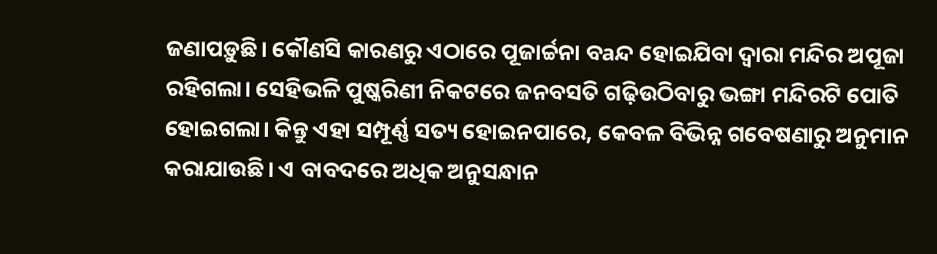ଜଣାପଡ଼ୁଛି। କୌଣସି କାରଣରୁ ଏଠାରେ ପୂଜାର୍ଚ୍ଚନା ବaନ୍ଦ ହୋଇଯିବା ଦ୍ବାରା ମନ୍ଦିର ଅପୂଜା ରହିଗଲା। ସେହିଭଳି ପୁଷ୍କରିଣୀ ନିକଟରେ ଜନବସତି ଗଢ଼ିଉଠିବାରୁ ଭଙ୍ଗା ମନ୍ଦିରଟି ପୋତି ହୋଇଗଲା। କିନ୍ତୁ ଏହା ସମ୍ପୂର୍ଣ୍ଣ ସତ୍ୟ ହୋଇନପାରେ, କେବଳ ବିଭିନ୍ନ ଗବେଷଣାରୁ ଅନୁମାନ କରାଯାଉଛି। ଏ ବାବଦରେ ଅଧିକ ଅନୁସନ୍ଧାନ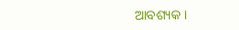ଆବଶ୍ୟକ।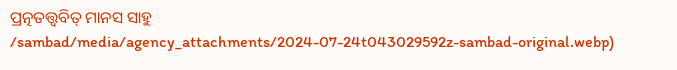ପ୍ରତ୍ନତତ୍ତ୍ବବିତ୍ ମାନସ ସାହୁ
/sambad/media/agency_attachments/2024-07-24t043029592z-sambad-original.webp)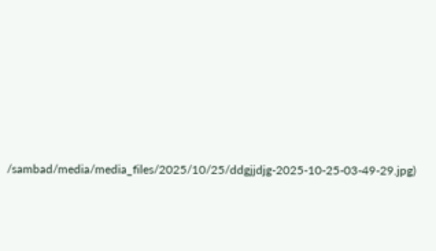/sambad/media/media_files/2025/10/25/ddgjjdjg-2025-10-25-03-49-29.jpg)